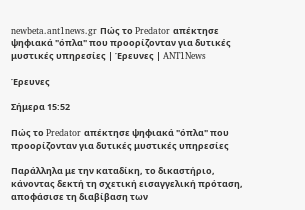newbeta.ant1news.gr Πώς το Predator απέκτησε ψηφιακά "όπλα" που προορίζονταν για δυτικές μυστικές υπηρεσίες | Έρευνες | ANT1News

Έρευνες

Σήμερα 15:52

Πώς το Predator απέκτησε ψηφιακά "όπλα" που προορίζονταν για δυτικές μυστικές υπηρεσίες

Παράλληλα με την καταδίκη, το δικαστήριο, κάνοντας δεκτή τη σχετική εισαγγελική πρόταση, αποφάσισε τη διαβίβαση των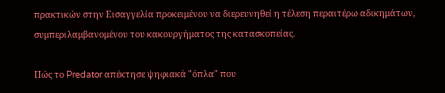πρακτικών στην Εισαγγελία προκειμένου να διερευνηθεί η τέλεση περαιτέρω αδικημάτων, συμπεριλαμβανομένου του κακουργήματος της κατασκοπείας.

Πώς το Predator απέκτησε ψηφιακά "όπλα" που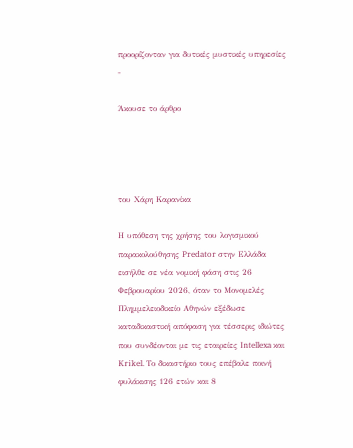προορίζονταν για δυτικές μυστικές υπηρεσίες
-

Άκουσε το άρθρο




του Χάρη Καρανίκα

Η υπόθεση της χρήσης του λογισμικού παρακολούθησης Predator στην Ελλάδα εισήλθε σε νέα νομική φάση στις 26 Φεβρουαρίου 2026, όταν το Μονομελές Πλημμελειοδικείο Αθηνών εξέδωσε καταδικαστική απόφαση για τέσσερις ιδιώτες που συνδέονται με τις εταιρείες Intellexa και Krikel. Το δικαστήριο τους επέβαλε ποινή φυλάκισης 126 ετών και 8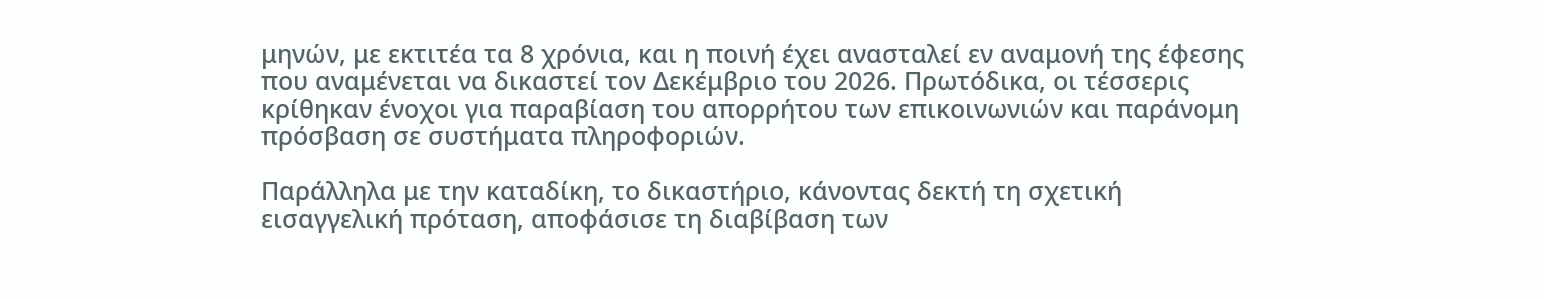μηνών, με εκτιτέα τα 8 χρόνια, και η ποινή έχει ανασταλεί εν αναμονή της έφεσης που αναμένεται να δικαστεί τον Δεκέμβριο του 2026. Πρωτόδικα, οι τέσσερις κρίθηκαν ένοχοι για παραβίαση του απορρήτου των επικοινωνιών και παράνομη πρόσβαση σε συστήματα πληροφοριών.

Παράλληλα με την καταδίκη, το δικαστήριο, κάνοντας δεκτή τη σχετική εισαγγελική πρόταση, αποφάσισε τη διαβίβαση των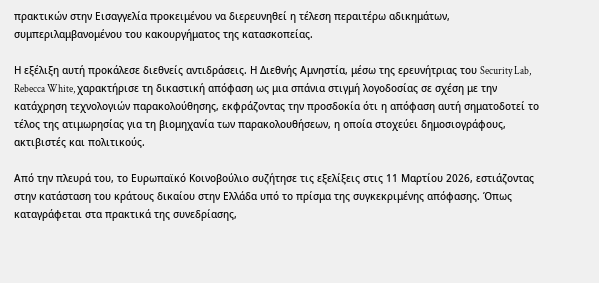πρακτικών στην Εισαγγελία προκειμένου να διερευνηθεί η τέλεση περαιτέρω αδικημάτων, συμπεριλαμβανομένου του κακουργήματος της κατασκοπείας.

Η εξέλιξη αυτή προκάλεσε διεθνείς αντιδράσεις. Η Διεθνής Αμνηστία, μέσω της ερευνήτριας του Security Lab, Rebecca White, χαρακτήρισε τη δικαστική απόφαση ως μια σπάνια στιγμή λογοδοσίας σε σχέση με την κατάχρηση τεχνολογιών παρακολούθησης, εκφράζοντας την προσδοκία ότι η απόφαση αυτή σηματοδοτεί το τέλος της ατιμωρησίας για τη βιομηχανία των παρακολουθήσεων, η οποία στοχεύει δημοσιογράφους, ακτιβιστές και πολιτικούς.

Από την πλευρά του, το Ευρωπαϊκό Κοινοβούλιο συζήτησε τις εξελίξεις στις 11 Μαρτίου 2026, εστιάζοντας στην κατάσταση του κράτους δικαίου στην Ελλάδα υπό το πρίσμα της συγκεκριμένης απόφασης. Όπως καταγράφεται στα πρακτικά της συνεδρίασης,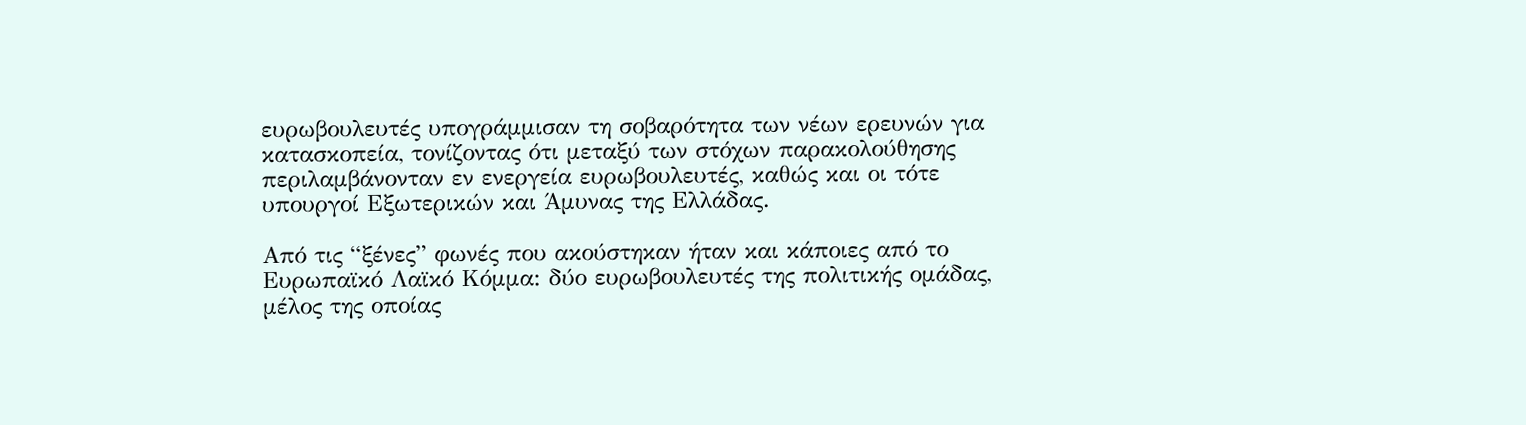ευρωβουλευτές υπογράμμισαν τη σοβαρότητα των νέων ερευνών για κατασκοπεία, τονίζοντας ότι μεταξύ των στόχων παρακολούθησης περιλαμβάνονταν εν ενεργεία ευρωβουλευτές, καθώς και οι τότε υπουργοί Εξωτερικών και Άμυνας της Ελλάδας.

Από τις “ξένες” φωνές που ακούστηκαν ήταν και κάποιες από το Ευρωπαϊκό Λαϊκό Κόμμα: δύο ευρωβουλευτές της πολιτικής ομάδας, μέλος της οποίας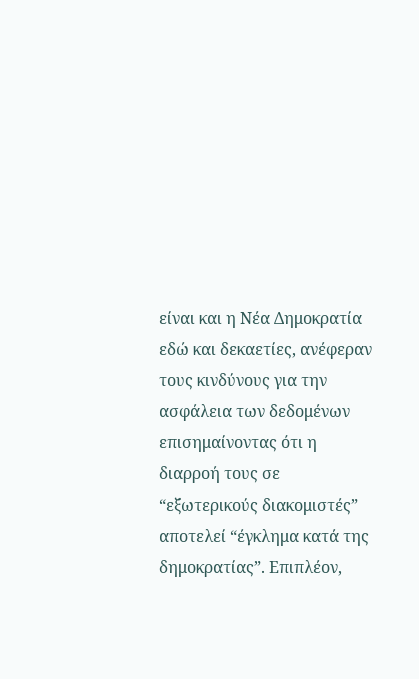είναι και η Νέα Δημοκρατία εδώ και δεκαετίες, ανέφεραν τους κινδύνους για την ασφάλεια των δεδομένων επισημαίνοντας ότι η διαρροή τους σε “εξωτερικούς διακομιστές” αποτελεί “έγκλημα κατά της δημοκρατίας”. Επιπλέον,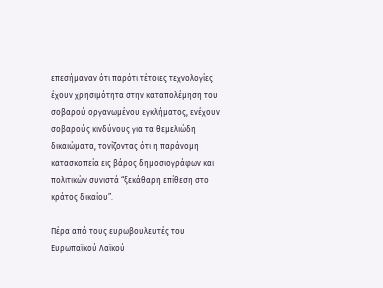επεσήμαναν ότι παρότι τέτοιες τεχνολογίες έχουν χρησιμότητα στην καταπολέμηση του σοβαρού οργανωμένου εγκλήματος, ενέχουν σοβαρούς κινδύνους για τα θεμελιώδη δικαιώματα, τονίζοντας ότι η παράνομη κατασκοπεία εις βάρος δημοσιογράφων και πολιτικών συνιστά “ξεκάθαρη επίθεση στο κράτος δικαίου”.

Πέρα από τους ευρωβουλευτές του Ευρωπαϊκού Λαϊκού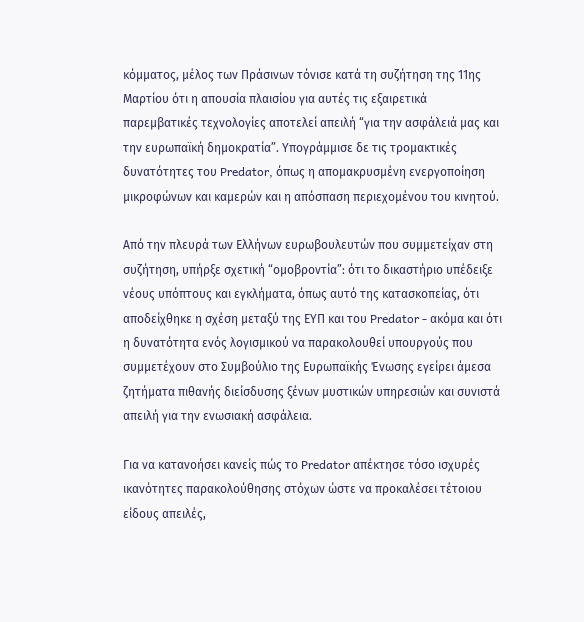κόμματος, μέλος των Πράσινων τόνισε κατά τη συζήτηση της 11ης Μαρτίου ότι η απουσία πλαισίου για αυτές τις εξαιρετικά παρεμβατικές τεχνολογίες αποτελεί απειλή “για την ασφάλειά μας και την ευρωπαϊκή δημοκρατία”. Υπογράμμισε δε τις τρομακτικές δυνατότητες του Predator, όπως η απομακρυσμένη ενεργοποίηση μικροφώνων και καμερών και η απόσπαση περιεχομένου του κινητού.

Από την πλευρά των Ελλήνων ευρωβουλευτών που συμμετείχαν στη συζήτηση, υπήρξε σχετική “ομοβροντία”: ότι το δικαστήριο υπέδειξε νέους υπόπτους και εγκλήματα, όπως αυτό της κατασκοπείας, ότι αποδείχθηκε η σχέση μεταξύ της ΕΥΠ και του Predator - ακόμα και ότι η δυνατότητα ενός λογισμικού να παρακολουθεί υπουργούς που συμμετέχουν στο Συμβούλιο της Ευρωπαϊκής Ένωσης εγείρει άμεσα ζητήματα πιθανής διείσδυσης ξένων μυστικών υπηρεσιών και συνιστά απειλή για την ενωσιακή ασφάλεια.

Για να κατανοήσει κανείς πώς το Predator απέκτησε τόσο ισχυρές ικανότητες παρακολούθησης στόχων ώστε να προκαλέσει τέτοιου είδους απειλές,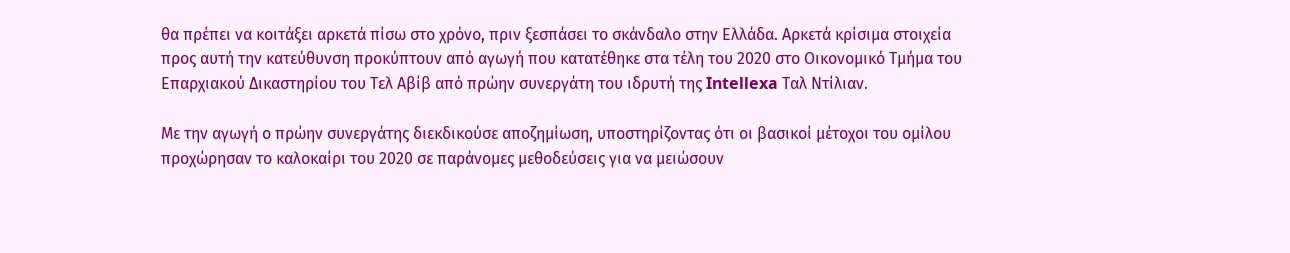θα πρέπει να κοιτάξει αρκετά πίσω στο χρόνο, πριν ξεσπάσει το σκάνδαλο στην Ελλάδα. Αρκετά κρίσιμα στοιχεία προς αυτή την κατεύθυνση προκύπτουν από αγωγή που κατατέθηκε στα τέλη του 2020 στο Οικονομικό Τμήμα του Επαρχιακού Δικαστηρίου του Τελ Αβίβ από πρώην συνεργάτη του ιδρυτή της Intellexa Ταλ Ντίλιαν.

Με την αγωγή ο πρώην συνεργάτης διεκδικούσε αποζημίωση, υποστηρίζοντας ότι οι βασικοί μέτοχοι του ομίλου προχώρησαν το καλοκαίρι του 2020 σε παράνομες μεθοδεύσεις για να μειώσουν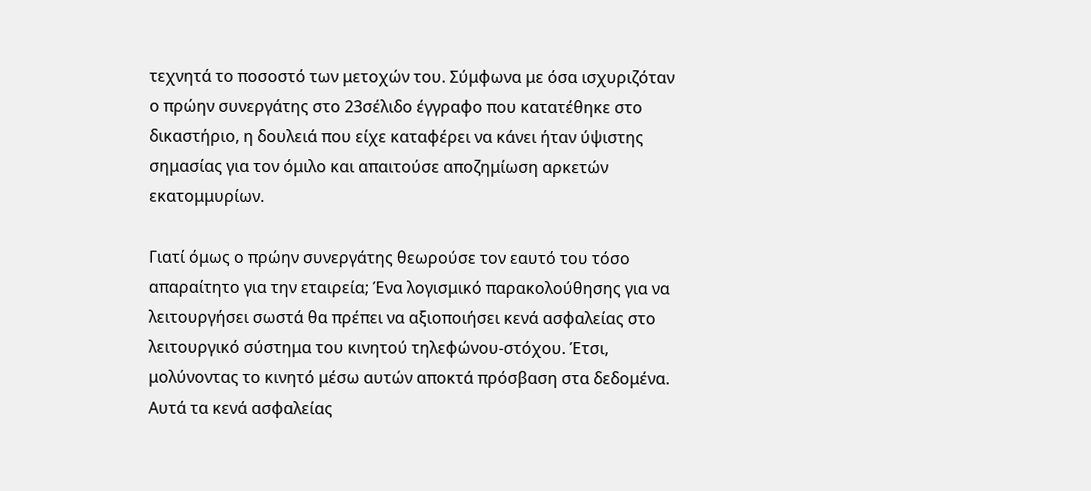τεχνητά το ποσοστό των μετοχών του. Σύμφωνα με όσα ισχυριζόταν ο πρώην συνεργάτης στο 23σέλιδο έγγραφο που κατατέθηκε στο δικαστήριο, η δουλειά που είχε καταφέρει να κάνει ήταν ύψιστης σημασίας για τον όμιλο και απαιτούσε αποζημίωση αρκετών εκατομμυρίων.

Γιατί όμως ο πρώην συνεργάτης θεωρούσε τον εαυτό του τόσο απαραίτητο για την εταιρεία; Ένα λογισμικό παρακολούθησης για να λειτουργήσει σωστά θα πρέπει να αξιοποιήσει κενά ασφαλείας στο λειτουργικό σύστημα του κινητού τηλεφώνου-στόχου. Έτσι, μολύνοντας το κινητό μέσω αυτών αποκτά πρόσβαση στα δεδομένα. Αυτά τα κενά ασφαλείας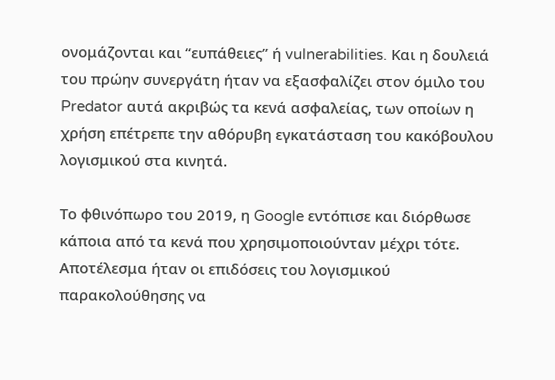ονομάζονται και “ευπάθειες” ή vulnerabilities. Και η δουλειά του πρώην συνεργάτη ήταν να εξασφαλίζει στον όμιλο του Predator αυτά ακριβώς τα κενά ασφαλείας, των οποίων η χρήση επέτρεπε την αθόρυβη εγκατάσταση του κακόβουλου λογισμικού στα κινητά.

Το φθινόπωρο του 2019, η Google εντόπισε και διόρθωσε κάποια από τα κενά που χρησιμοποιούνταν μέχρι τότε. Αποτέλεσμα ήταν οι επιδόσεις του λογισμικού παρακολούθησης να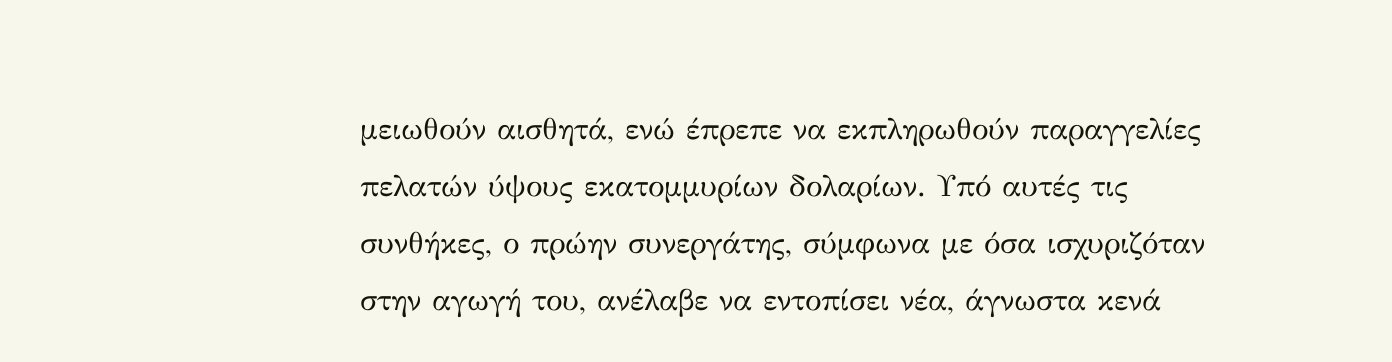μειωθούν αισθητά, ενώ έπρεπε να εκπληρωθούν παραγγελίες πελατών ύψους εκατομμυρίων δολαρίων. Υπό αυτές τις συνθήκες, ο πρώην συνεργάτης, σύμφωνα με όσα ισχυριζόταν στην αγωγή του, ανέλαβε να εντοπίσει νέα, άγνωστα κενά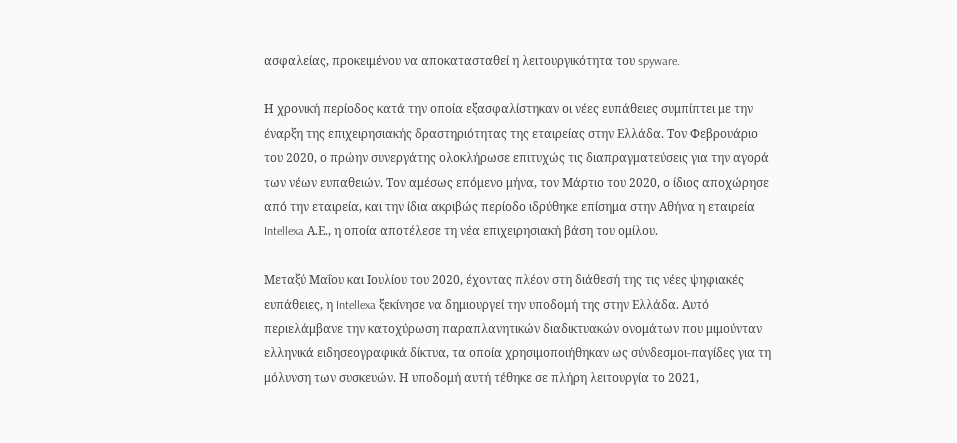ασφαλείας, προκειμένου να αποκατασταθεί η λειτουργικότητα του spyware.

Η χρονική περίοδος κατά την οποία εξασφαλίστηκαν οι νέες ευπάθειες συμπίπτει με την έναρξη της επιχειρησιακής δραστηριότητας της εταιρείας στην Ελλάδα. Τον Φεβρουάριο του 2020, ο πρώην συνεργάτης ολοκλήρωσε επιτυχώς τις διαπραγματεύσεις για την αγορά των νέων ευπαθειών. Τον αμέσως επόμενο μήνα, τον Μάρτιο του 2020, ο ίδιος αποχώρησε από την εταιρεία, και την ίδια ακριβώς περίοδο ιδρύθηκε επίσημα στην Αθήνα η εταιρεία Intellexa Α.Ε., η οποία αποτέλεσε τη νέα επιχειρησιακή βάση του ομίλου.

Μεταξύ Μαΐου και Ιουλίου του 2020, έχοντας πλέον στη διάθεσή της τις νέες ψηφιακές ευπάθειες, η Intellexa ξεκίνησε να δημιουργεί την υποδομή της στην Ελλάδα. Αυτό περιελάμβανε την κατοχύρωση παραπλανητικών διαδικτυακών ονομάτων που μιμούνταν ελληνικά ειδησεογραφικά δίκτυα, τα οποία χρησιμοποιήθηκαν ως σύνδεσμοι-παγίδες για τη μόλυνση των συσκευών. Η υποδομή αυτή τέθηκε σε πλήρη λειτουργία το 2021,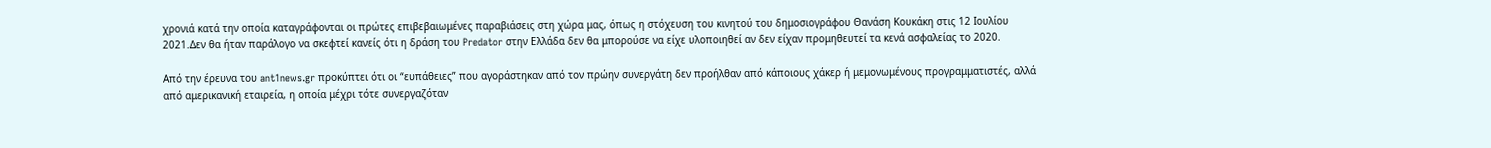χρονιά κατά την οποία καταγράφονται οι πρώτες επιβεβαιωμένες παραβιάσεις στη χώρα μας, όπως η στόχευση του κινητού του δημοσιογράφου Θανάση Κουκάκη στις 12 Ιουλίου 2021.Δεν θα ήταν παράλογο να σκεφτεί κανείς ότι η δράση του Predator στην Ελλάδα δεν θα μπορούσε να είχε υλοποιηθεί αν δεν είχαν προμηθευτεί τα κενά ασφαλείας το 2020.

Από την έρευνα του ant1news.gr προκύπτει ότι οι “ευπάθειες” που αγοράστηκαν από τον πρώην συνεργάτη δεν προήλθαν από κάποιους χάκερ ή μεμονωμένους προγραμματιστές, αλλά από αμερικανική εταιρεία, η οποία μέχρι τότε συνεργαζόταν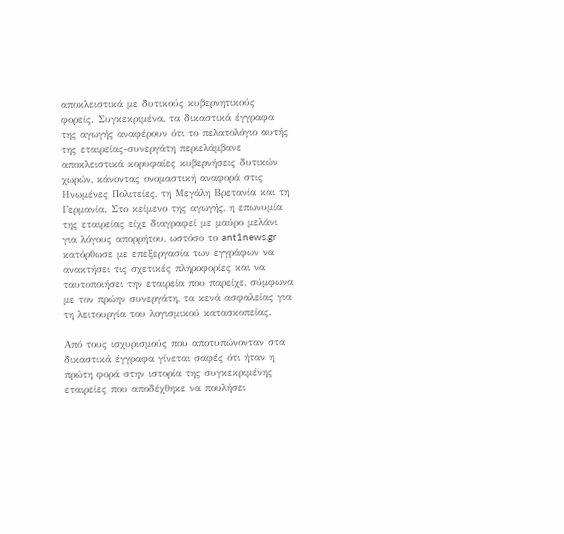αποκλειστικά με δυτικούς κυβερνητικούς φορείς. Συγκεκριμένα, τα δικαστικά έγγραφα της αγωγής αναφέρουν ότι το πελατολόγιο αυτής της εταιρείας-συνεργάτη περιελάμβανε αποκλειστικά κορυφαίες κυβερνήσεις δυτικών χωρών, κάνοντας ονομαστική αναφορά στις Ηνωμένες Πολιτείες, τη Μεγάλη Βρετανία και τη Γερμανία. Στο κείμενο της αγωγής, η επωνυμία της εταιρείας είχε διαγραφεί με μαύρο μελάνι για λόγους απορρήτου, ωστόσο το ant1news.gr κατόρθωσε με επεξεργασία των εγγράφων να ανακτήσει τις σχετικές πληροφορίες και να ταυτοποιήσει την εταιρεία που παρείχε, σύμφωνα με τον πρώην συνεργάτη, τα κενά ασφαλείας για τη λειτουργία του λογισμικού κατασκοπείας.

Από τους ισχυρισμούς που αποτυπώνονταν στα δικαστικά έγγραφα γίνεται σαφές ότι ήταν η πρώτη φορά στην ιστορία της συγκεκριμένης εταιρείες που αποδέχθηκε να πουλήσει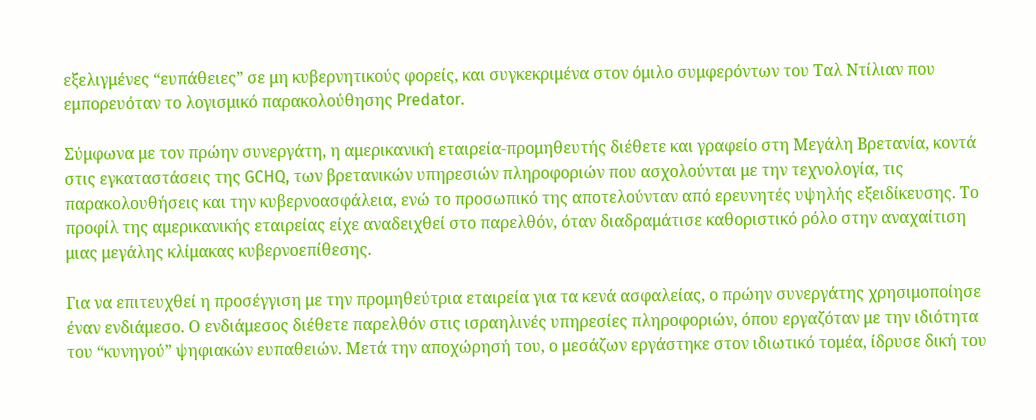εξελιγμένες “ευπάθειες” σε μη κυβερνητικούς φορείς, και συγκεκριμένα στον όμιλο συμφερόντων του Ταλ Ντίλιαν που εμπορευόταν το λογισμικό παρακολούθησης Predator.

Σύμφωνα με τον πρώην συνεργάτη, η αμερικανική εταιρεία-προμηθευτής διέθετε και γραφείο στη Μεγάλη Βρετανία, κοντά στις εγκαταστάσεις της GCHQ, των βρετανικών υπηρεσιών πληροφοριών που ασχολούνται με την τεχνολογία, τις παρακολουθήσεις και την κυβερνοασφάλεια, ενώ το προσωπικό της αποτελούνταν από ερευνητές υψηλής εξειδίκευσης. Το προφίλ της αμερικανικής εταιρείας είχε αναδειχθεί στο παρελθόν, όταν διαδραμάτισε καθοριστικό ρόλο στην αναχαίτιση μιας μεγάλης κλίμακας κυβερνοεπίθεσης.

Για να επιτευχθεί η προσέγγιση με την προμηθεύτρια εταιρεία για τα κενά ασφαλείας, ο πρώην συνεργάτης χρησιμοποίησε έναν ενδιάμεσο. Ο ενδιάμεσος διέθετε παρελθόν στις ισραηλινές υπηρεσίες πληροφοριών, όπου εργαζόταν με την ιδιότητα του “κυνηγού” ψηφιακών ευπαθειών. Μετά την αποχώρησή του, ο μεσάζων εργάστηκε στον ιδιωτικό τομέα, ίδρυσε δική του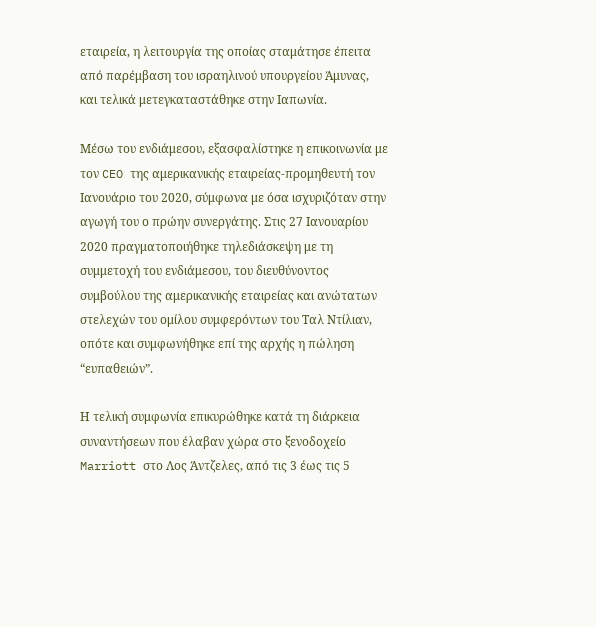εταιρεία, η λειτουργία της οποίας σταμάτησε έπειτα από παρέμβαση του ισραηλινού υπουργείου Άμυνας, και τελικά μετεγκαταστάθηκε στην Ιαπωνία.

Μέσω του ενδιάμεσου, εξασφαλίστηκε η επικοινωνία με τον CEO της αμερικανικής εταιρείας-προμηθευτή τον Ιανουάριο του 2020, σύμφωνα με όσα ισχυριζόταν στην αγωγή του ο πρώην συνεργάτης. Στις 27 Ιανουαρίου 2020 πραγματοποιήθηκε τηλεδιάσκεψη με τη συμμετοχή του ενδιάμεσου, του διευθύνοντος συμβούλου της αμερικανικής εταιρείας και ανώτατων στελεχών του ομίλου συμφερόντων του Ταλ Ντίλιαν, οπότε και συμφωνήθηκε επί της αρχής η πώληση “ευπαθειών”.

Η τελική συμφωνία επικυρώθηκε κατά τη διάρκεια συναντήσεων που έλαβαν χώρα στο ξενοδοχείο Marriott στο Λος Άντζελες, από τις 3 έως τις 5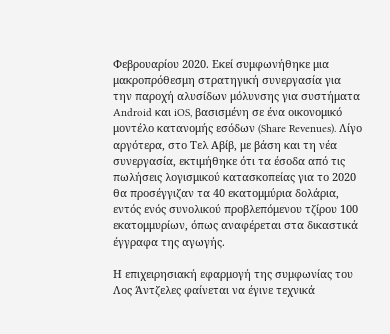Φεβρουαρίου 2020. Εκεί συμφωνήθηκε μια μακροπρόθεσμη στρατηγική συνεργασία για την παροχή αλυσίδων μόλυνσης για συστήματα Android και iOS, βασισμένη σε ένα οικονομικό μοντέλο κατανομής εσόδων (Share Revenues). Λίγο αργότερα, στο Τελ Αβίβ, με βάση και τη νέα συνεργασία, εκτιμήθηκε ότι τα έσοδα από τις πωλήσεις λογισμικού κατασκοπείας για το 2020 θα προσέγγιζαν τα 40 εκατομμύρια δολάρια, εντός ενός συνολικού προβλεπόμενου τζίρου 100 εκατομμυρίων, όπως αναφέρεται στα δικαστικά έγγραφα της αγωγής.

Η επιχειρησιακή εφαρμογή της συμφωνίας του Λος Άντζελες φαίνεται να έγινε τεχνικά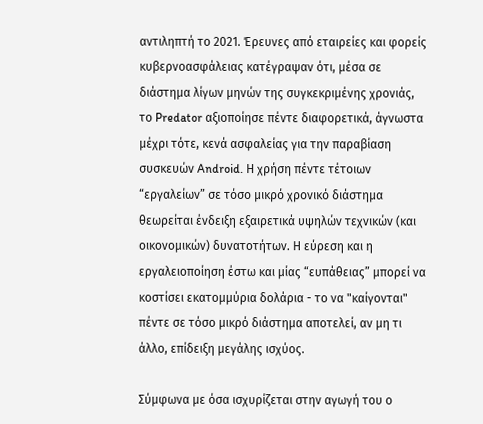αντιληπτή το 2021. Έρευνες από εταιρείες και φορείς κυβερνοασφάλειας κατέγραψαν ότι, μέσα σε διάστημα λίγων μηνών της συγκεκριμένης χρονιάς, το Predator αξιοποίησε πέντε διαφορετικά, άγνωστα μέχρι τότε, κενά ασφαλείας για την παραβίαση συσκευών Android. Η χρήση πέντε τέτοιων “εργαλείων” σε τόσο μικρό χρονικό διάστημα θεωρείται ένδειξη εξαιρετικά υψηλών τεχνικών (και οικονομικών) δυνατοτήτων. Η εύρεση και η εργαλειοποίηση έστω και μίας “ευπάθειας” μπορεί να κοστίσει εκατομμύρια δολάρια - το να "καίγονται" πέντε σε τόσο μικρό διάστημα αποτελεί, αν μη τι άλλο, επίδειξη μεγάλης ισχύος.

Σύμφωνα με όσα ισχυρίζεται στην αγωγή του ο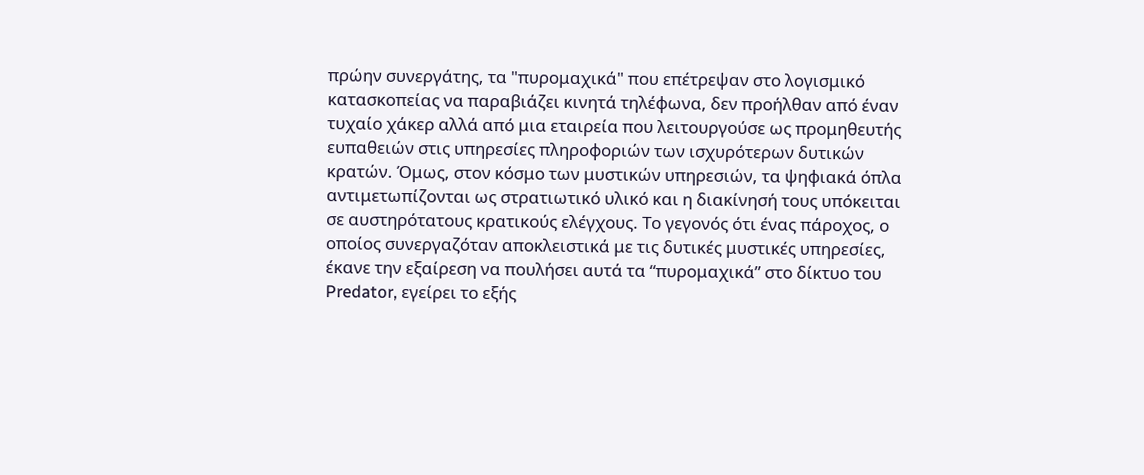πρώην συνεργάτης, τα "πυρομαχικά" που επέτρεψαν στο λογισμικό κατασκοπείας να παραβιάζει κινητά τηλέφωνα, δεν προήλθαν από έναν τυχαίο χάκερ αλλά από μια εταιρεία που λειτουργούσε ως προμηθευτής ευπαθειών στις υπηρεσίες πληροφοριών των ισχυρότερων δυτικών κρατών. Όμως, στον κόσμο των μυστικών υπηρεσιών, τα ψηφιακά όπλα αντιμετωπίζονται ως στρατιωτικό υλικό και η διακίνησή τους υπόκειται σε αυστηρότατους κρατικούς ελέγχους. Το γεγονός ότι ένας πάροχος, ο οποίος συνεργαζόταν αποκλειστικά με τις δυτικές μυστικές υπηρεσίες, έκανε την εξαίρεση να πουλήσει αυτά τα “πυρομαχικά” στο δίκτυο του Predator, εγείρει το εξής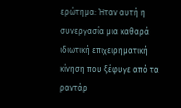ερώτημα: Ήταν αυτή η συνεργασία μια καθαρά ιδιωτική επιχειρηματική κίνηση που ξέφυγε από τα ραντάρ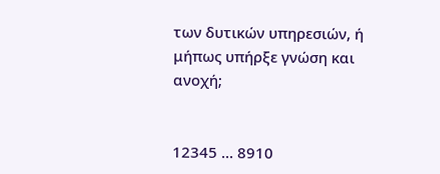των δυτικών υπηρεσιών, ή μήπως υπήρξε γνώση και ανοχή;


12345 ... 8910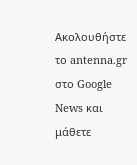Ακολουθήστε το antenna.gr στο Google News και μάθετε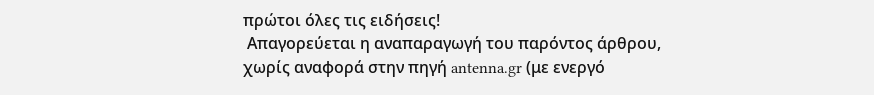πρώτοι όλες τις ειδήσεις!
 Απαγορεύεται η αναπαραγωγή του παρόντος άρθρου, χωρίς αναφορά στην πηγή antenna.gr (με ενεργό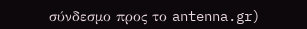σύνδεσμο προς το antenna.gr)